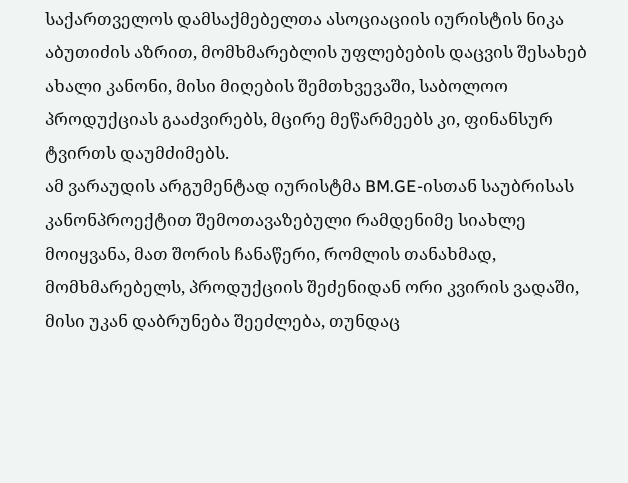საქართველოს დამსაქმებელთა ასოციაციის იურისტის ნიკა აბუთიძის აზრით, მომხმარებლის უფლებების დაცვის შესახებ ახალი კანონი, მისი მიღების შემთხვევაში, საბოლოო პროდუქციას გააძვირებს, მცირე მეწარმეებს კი, ფინანსურ ტვირთს დაუმძიმებს.
ამ ვარაუდის არგუმენტად იურისტმა BM.GE-ისთან საუბრისას კანონპროექტით შემოთავაზებული რამდენიმე სიახლე მოიყვანა, მათ შორის ჩანაწერი, რომლის თანახმად, მომხმარებელს, პროდუქციის შეძენიდან ორი კვირის ვადაში, მისი უკან დაბრუნება შეეძლება, თუნდაც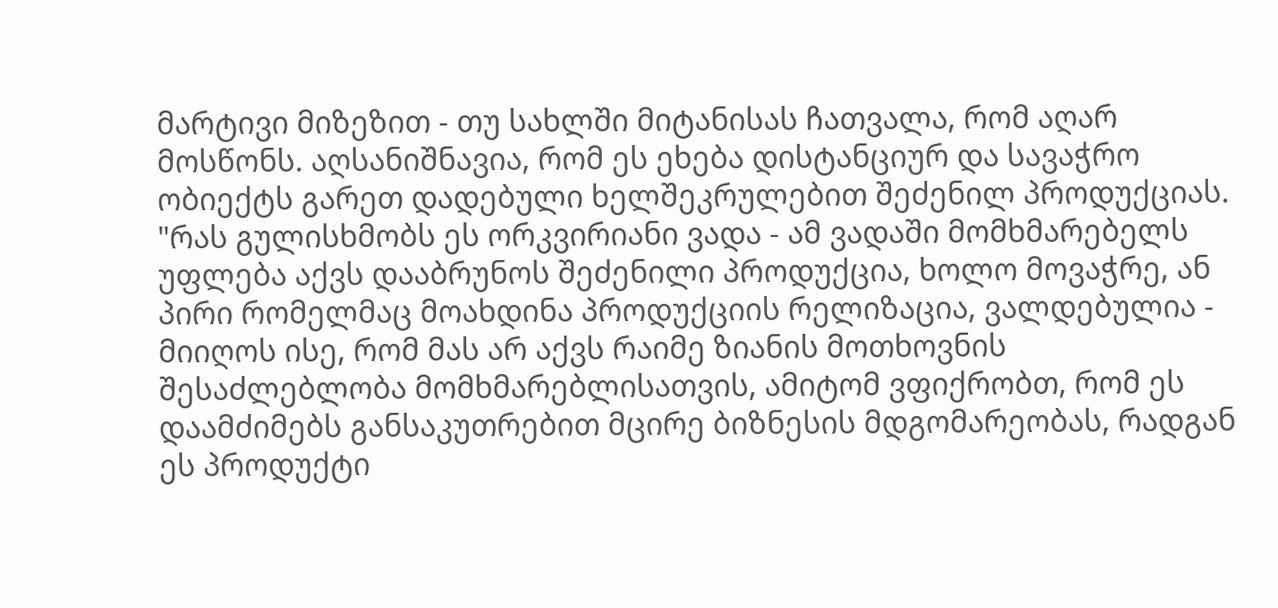მარტივი მიზეზით - თუ სახლში მიტანისას ჩათვალა, რომ აღარ მოსწონს. აღსანიშნავია, რომ ეს ეხება დისტანციურ და სავაჭრო ობიექტს გარეთ დადებული ხელშეკრულებით შეძენილ პროდუქციას.
"რას გულისხმობს ეს ორკვირიანი ვადა - ამ ვადაში მომხმარებელს უფლება აქვს დააბრუნოს შეძენილი პროდუქცია, ხოლო მოვაჭრე, ან პირი რომელმაც მოახდინა პროდუქციის რელიზაცია, ვალდებულია - მიიღოს ისე, რომ მას არ აქვს რაიმე ზიანის მოთხოვნის შესაძლებლობა მომხმარებლისათვის, ამიტომ ვფიქრობთ, რომ ეს დაამძიმებს განსაკუთრებით მცირე ბიზნესის მდგომარეობას, რადგან ეს პროდუქტი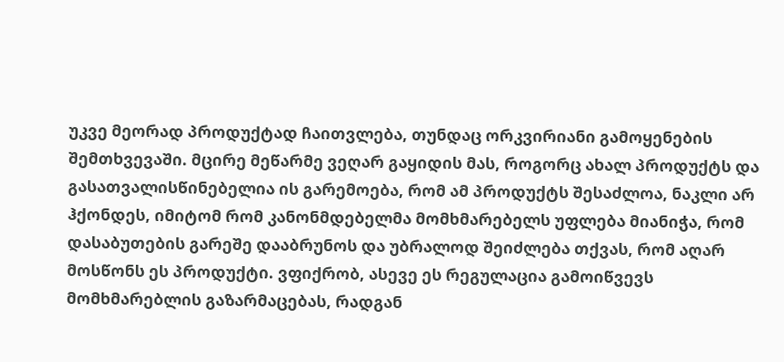უკვე მეორად პროდუქტად ჩაითვლება, თუნდაც ორკვირიანი გამოყენების შემთხვევაში. მცირე მეწარმე ვეღარ გაყიდის მას, როგორც ახალ პროდუქტს და გასათვალისწინებელია ის გარემოება, რომ ამ პროდუქტს შესაძლოა, ნაკლი არ ჰქონდეს, იმიტომ რომ კანონმდებელმა მომხმარებელს უფლება მიანიჭა, რომ დასაბუთების გარეშე დააბრუნოს და უბრალოდ შეიძლება თქვას, რომ აღარ მოსწონს ეს პროდუქტი. ვფიქრობ, ასევე ეს რეგულაცია გამოიწვევს მომხმარებლის გაზარმაცებას, რადგან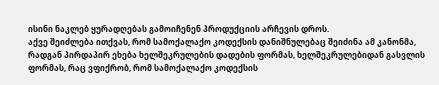ისინი ნაკლებ ყურადღებას გამოიჩენენ პროდუქციის არჩევის დროს.
აქვე შეიძლება ითქვას, რომ სამოქალაქო კოდექსის დანიშნულებაც შეიძინა ამ კანონმა, რადგან პირდაპირ ეხება ხელშეკრულების დადების ფორმას, ხელშეკრულებიდან გასვლის ფორმას, რაც ვფიქრობ, რომ სამოქალაქო კოდექსის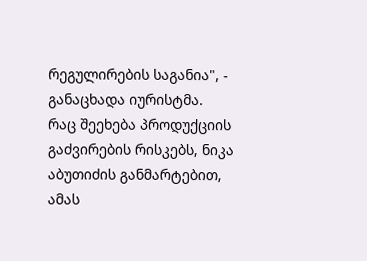რეგულირების საგანია", - განაცხადა იურისტმა.
რაც შეეხება პროდუქციის გაძვირების რისკებს, ნიკა აბუთიძის განმარტებით, ამას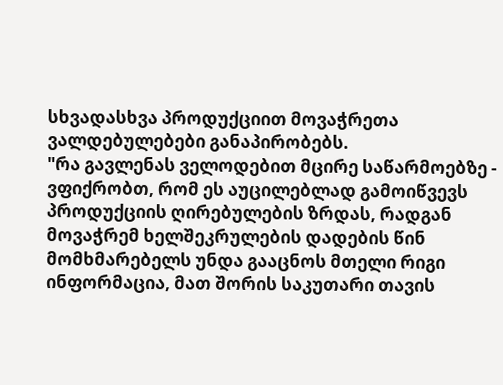სხვადასხვა პროდუქციით მოვაჭრეთა ვალდებულებები განაპირობებს.
"რა გავლენას ველოდებით მცირე საწარმოებზე - ვფიქრობთ, რომ ეს აუცილებლად გამოიწვევს პროდუქციის ღირებულების ზრდას, რადგან მოვაჭრემ ხელშეკრულების დადების წინ მომხმარებელს უნდა გააცნოს მთელი რიგი ინფორმაცია, მათ შორის საკუთარი თავის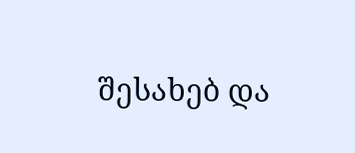შესახებ და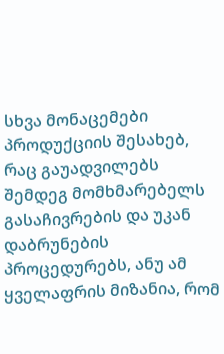სხვა მონაცემები პროდუქციის შესახებ, რაც გაუადვილებს შემდეგ მომხმარებელს გასაჩივრების და უკან დაბრუნების პროცედურებს, ანუ ამ ყველაფრის მიზანია, რომ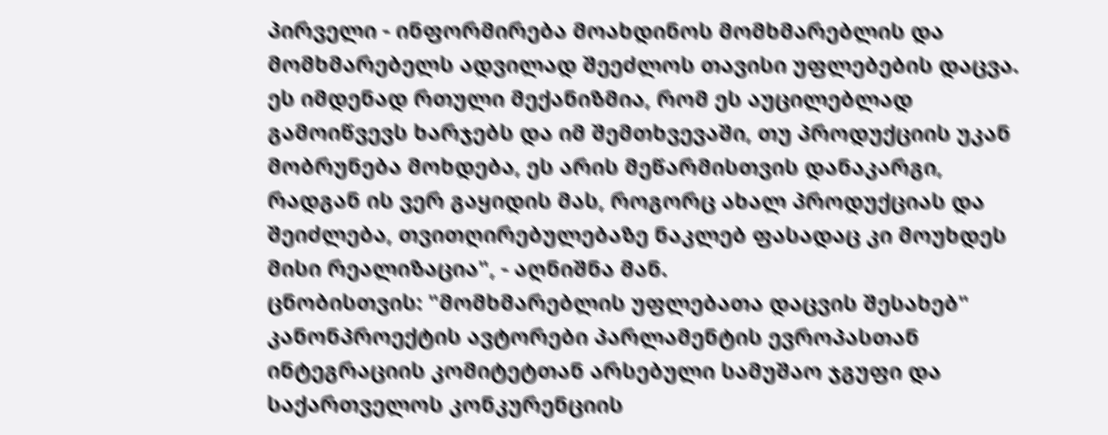პირველი - ინფორმირება მოახდინოს მომხმარებლის და მომხმარებელს ადვილად შეეძლოს თავისი უფლებების დაცვა. ეს იმდენად რთული მექანიზმია, რომ ეს აუცილებლად გამოიწვევს ხარჯებს და იმ შემთხვევაში, თუ პროდუქციის უკან მობრუნება მოხდება, ეს არის მეწარმისთვის დანაკარგი, რადგან ის ვერ გაყიდის მას, როგორც ახალ პროდუქციას და შეიძლება, თვითღირებულებაზე ნაკლებ ფასადაც კი მოუხდეს მისი რეალიზაცია", - აღნიშნა მან.
ცნობისთვის: "მომხმარებლის უფლებათა დაცვის შესახებ" კანონპროექტის ავტორები პარლამენტის ევროპასთან ინტეგრაციის კომიტეტთან არსებული სამუშაო ჯგუფი და საქართველოს კონკურენციის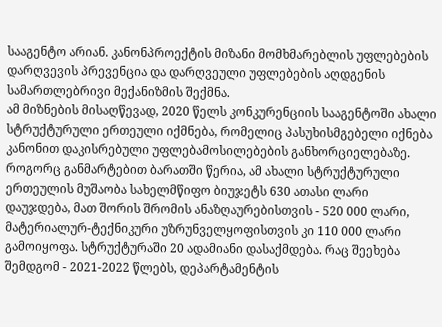სააგენტო არიან. კანონპროექტის მიზანი მომხმარებლის უფლებების დარღვევის პრევენცია და დარღვეული უფლებების აღდგენის სამართლებრივი მექანიზმის შექმნა.
ამ მიზნების მისაღწევად, 2020 წელს კონკურენციის სააგენტოში ახალი სტრუქტურული ერთეული იქმნება, რომელიც პასუხისმგებელი იქნება კანონით დაკისრებული უფლებამოსილებების განხორციელებაზე.
როგორც განმარტებით ბარათში წერია, ამ ახალი სტრუქტურული ერთეულის მუშაობა სახელმწიფო ბიუჯეტს 630 ათასი ლარი დაუჯდება, მათ შორის შრომის ანაზღაურებისთვის - 520 000 ლარი, მატერიალურ-ტექნიკური უზრუნველყოფისთვის კი 110 000 ლარი გამოიყოფა. სტრუქტურაში 20 ადამიანი დასაქმდება. რაც შეეხება შემდგომ - 2021-2022 წლებს, დეპარტამენტის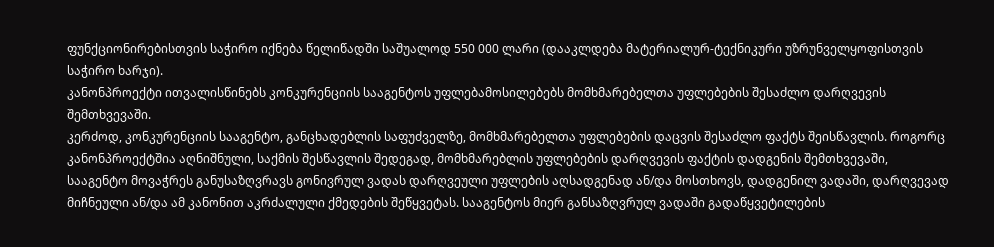ფუნქციონირებისთვის საჭირო იქნება წელიწადში საშუალოდ 550 000 ლარი (დააკლდება მატერიალურ-ტექნიკური უზრუნველყოფისთვის საჭირო ხარჯი).
კანონპროექტი ითვალისწინებს კონკურენციის სააგენტოს უფლებამოსილებებს მომხმარებელთა უფლებების შესაძლო დარღვევის შემთხვევაში.
კერძოდ, კონკურენციის სააგენტო, განცხადებლის საფუძველზე, მომხმარებელთა უფლებების დაცვის შესაძლო ფაქტს შეისწავლის. როგორც კანონპროექტშია აღნიშნული, საქმის შესწავლის შედეგად, მომხმარებლის უფლებების დარღვევის ფაქტის დადგენის შემთხვევაში, სააგენტო მოვაჭრეს განუსაზღვრავს გონივრულ ვადას დარღვეული უფლების აღსადგენად ან/და მოსთხოვს, დადგენილ ვადაში, დარღვევად მიჩნეული ან/და ამ კანონით აკრძალული ქმედების შეწყვეტას. სააგენტოს მიერ განსაზღვრულ ვადაში გადაწყვეტილების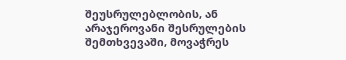შეუსრულებლობის, ან არაჯეროვანი შესრულების შემთხვევაში, მოვაჭრეს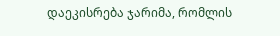დაეკისრება ჯარიმა, რომლის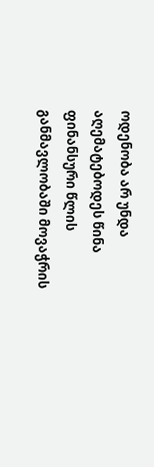ოდენობა არ უნდა აღემატებოდეს წინა ფინანსური წლის განმავლობაში მოვაჭრის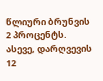წლიური ბრუნვის 2 პროცენტს. ასევე, დარღვევის 12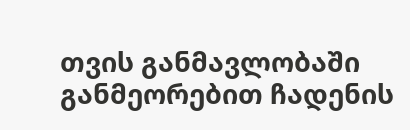თვის განმავლობაში განმეორებით ჩადენის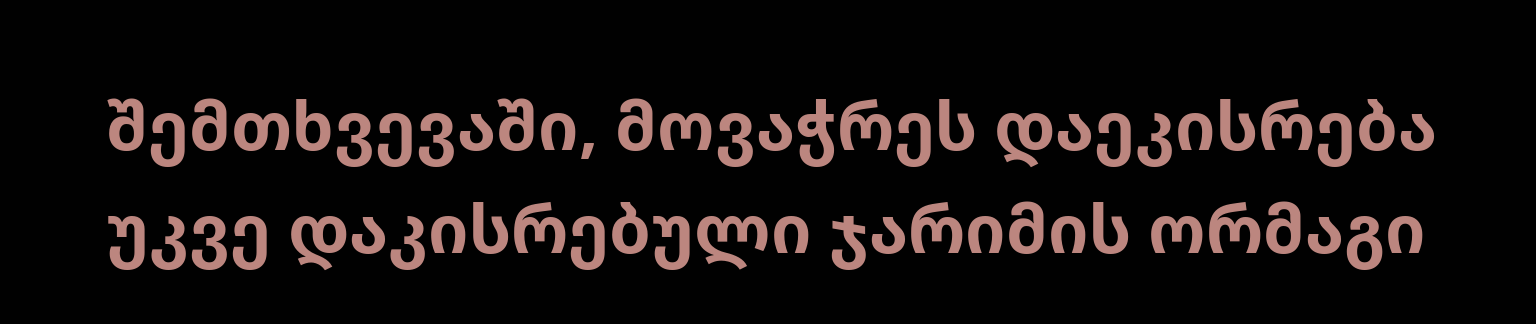შემთხვევაში, მოვაჭრეს დაეკისრება უკვე დაკისრებული ჯარიმის ორმაგი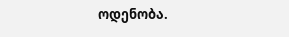ოდენობა.